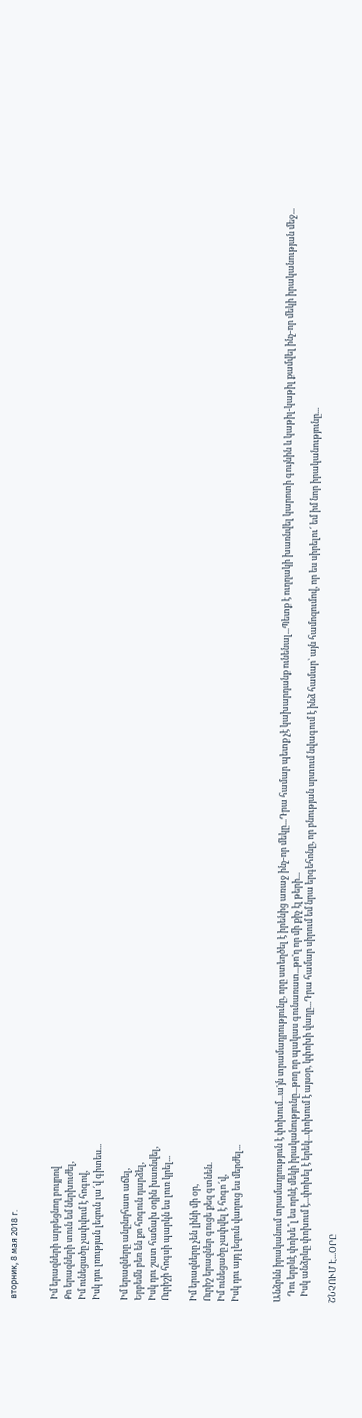вторник, 8 мая 2018 г.


Իմ երազների արբեցնող բույրով
Քո երազների տուն եմ ներխուժել,
Իմ ունեցածը չափվում է հոգով,
Իսկ դու լռության լեզուն լա՜վ գիտես...

Իմ երազները անընդհատ աճել,
Երբեմն բեռ են քո հոգուն դարձել,
Իսկ դու շատ հաճախ օդին խառնվել,
Ուրիշի հոգսի պարկն ես լուռ կրել...

Իմ երազները չեն լինի մի օր,
Ուրիշ երազներ գուցե քեզ գտնեն.
Իմ ունեցածը չափվել է հոգո՜վ,
Իսկ դու այդ լեզուն վաղուց ես մերժել...


Անձրևն իրականում տրամադրություն է փոխում...ա'յն տրամադրությունը, որը ստեղծել է իրենից առաջ ինչ-որ մեկը...Դրա համար պետք չէ կախարդանք ունենալ...Պետք է ուղղակի խառնվել կարոտի գույնին և կաթիլ-կաթիլ քամվել ինչ-որ մեկի իրականության մեջ...
   Դու երբևէ փոխե՞լ ես որևէ մեկի իրականությունը...թող որ պակաս գունառատ...թո'ղ որ մի քիչ էլ թերի...
   Իսկ անձրևը փոխում է...փոխել է երեկ...փոխում է այսօր, կփոխի վաղը...Դրա համար սիրում եմ նրա երգեհոնը, որ բնության սրտում նվագում է ինձ համար` այն համոզումով, որ ես սիրելու՜ եմ իմ նոր իրականությունը...

ՇՆՉՈՒՄ Է...ՕՐԸ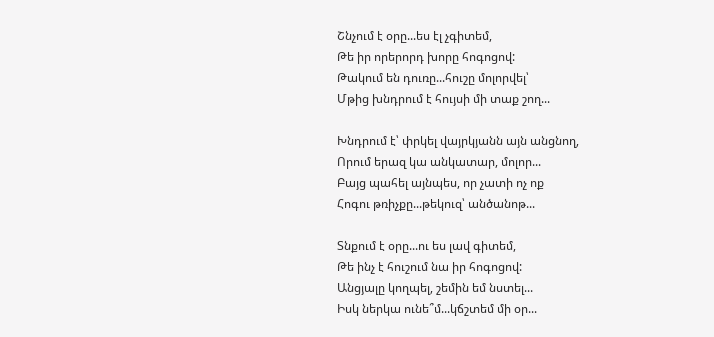Շնչում է օրը...ես էլ չգիտեմ,
Թե իր որերորդ խորը հոգոցով:
Թակում են դուռը...հուշը մոլորվել՝
Մթից խնդրում է հույսի մի տաք շող...

Խնդրում է՝ փրկել վայրկյանն այն անցնող,
Որում երազ կա անկատար, մոլոր...
Բայց պահել այնպես, որ չատի ոչ ոք
Հոգու թռիչքը...թեկուզ՝ անծանոթ...

Տնքում է օրը...ու ես լավ գիտեմ,
Թե ինչ է հուշում նա իր հոգոցով:
Անցյալը կողպել, շեմին եմ նստել...
Իսկ ներկա ունե՞մ...կճշտեմ մի օր...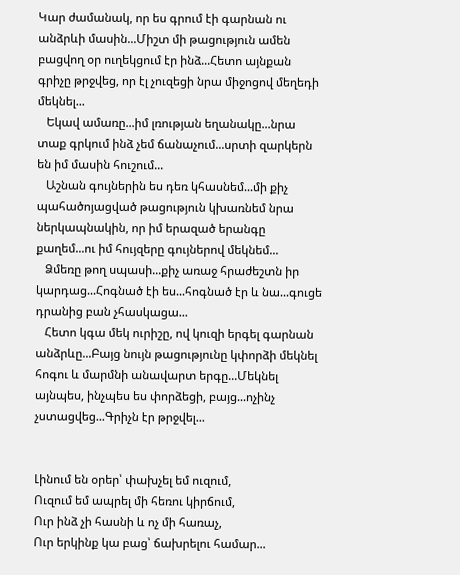Կար ժամանակ, որ ես գրում էի գարնան ու անձրևի մասին...Միշտ մի թացություն ամեն բացվող օր ուղեկցում էր ինձ...Հետո այնքան գրիչը թրջվեց, որ էլ չուզեցի նրա միջոցով մեղեդի մեկնել...
   Եկավ ամառը...իմ լռության եղանակը...նրա տաք գրկում ինձ չեմ ճանաչում...սրտի զարկերն են իմ մասին հուշում...
   Աշնան գույներին ես դեռ կհասնեմ...մի քիչ պահածոյացված թացություն կխառնեմ նրա ներկապնակին, որ իմ երազած երանգը քաղեմ...ու իմ հույզերը գույներով մեկնեմ...
   Ձմեռը թող սպասի...քիչ առաջ հրաժեշտն իր կարդաց...Հոգնած էի ես...հոգնած էր և նա...գուցե դրանից բան չհասկացա...
   Հետո կգա մեկ ուրիշը, ով կուզի երգել գարնան անձրևը...Բայց նույն թացությունը կփորձի մեկնել հոգու և մարմնի անավարտ երգը...Մեկնել այնպես, ինչպես ես փորձեցի, բայց...ոչինչ չստացվեց...Գրիչն էր թրջվել...


Լինում են օրեր՝ փախչել եմ ուզում,
Ուզում եմ ապրել մի հեռու կիրճում,
Ուր ինձ չի հասնի և ոչ մի հառաչ,
Ուր երկինք կա բաց՝ ճախրելու համար...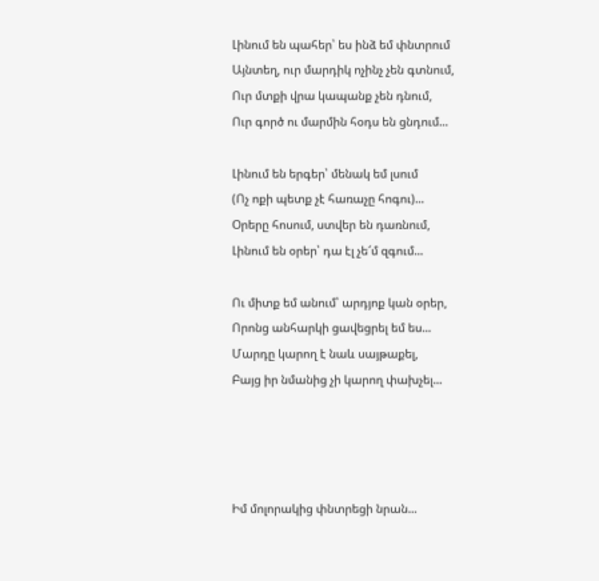Լինում են պահեր՝ ես ինձ եմ փնտրում
Այնտեղ, ուր մարդիկ ոչինչ չեն գտնում,
Ուր մտքի վրա կապանք չեն դնում,
Ուր գործ ու մարմին հօդս են ցնդում...

Լինում են երգեր՝ մենակ եմ լսում
(Ոչ ոքի պետք չէ հառաչը հոգու)...
Օրերը հոսում, ստվեր են դառնում,
Լինում են օրեր՝ դա էլ չե՜մ զգում...

Ու միտք եմ անում՝ արդյոք կան օրեր,
Որոնց անհարկի ցավեցրել եմ ես...
Մարդը կարող է նաև սայթաքել,
Բայց իր նմանից չի կարող փախչել...




Իմ մոլորակից փնտրեցի նրան...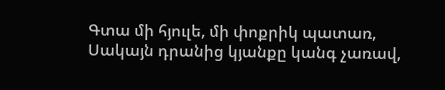Գտա մի հյուլե, մի փոքրիկ պատառ,
Սակայն դրանից կյանքը կանգ չառավ,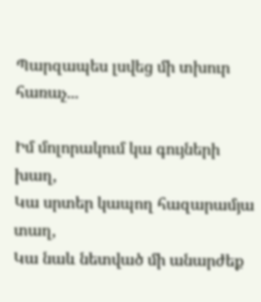Պարզապես լսվեց մի տխուր հառաչ...

Իմ մոլորակում կա գույների խաղ,
Կա սրտեր կապող հազարամյա տաղ,
Կա նաև նետված մի անարժեք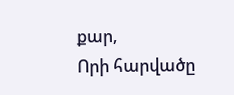քար,
Որի հարվածը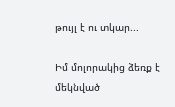թույլ է ու տկար...

Իմ մոլորակից ձեռք է մեկնված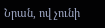Նրան, ով չունի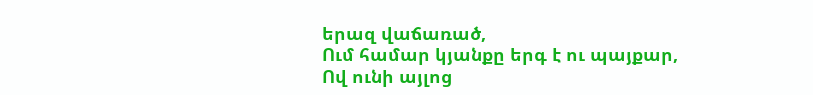երազ վաճառած,
Ում համար կյանքը երգ է ու պայքար,
Ով ունի այլոց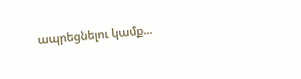ապրեցնելու կամք...